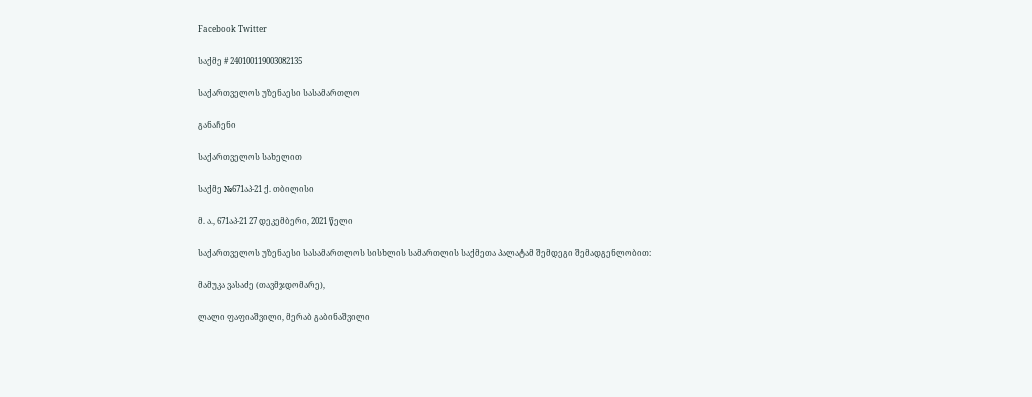Facebook Twitter

საქმე # 240100119003082135

საქართველოს უზენაესი სასამართლო

განაჩენი

საქართველოს სახელით

საქმე №671აპ-21 ქ. თბილისი

მ. ა., 671აპ-21 27 დეკემბერი, 2021 წელი

საქართველოს უზენაესი სასამართლოს სისხლის სამართლის საქმეთა პალატამ შემდეგი შემადგენლობით:

მამუკა ვასაძე (თავმჯდომარე),

ლალი ფაფიაშვილი, მერაბ გაბინაშვილი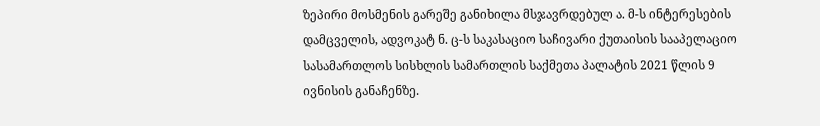ზეპირი მოსმენის გარეშე განიხილა მსჯავრდებულ ა. მ-ს ინტერესების დამცველის, ადვოკატ ნ. ც-ს საკასაციო საჩივარი ქუთაისის სააპელაციო სასამართლოს სისხლის სამართლის საქმეთა პალატის 2021 წლის 9 ივნისის განაჩენზე.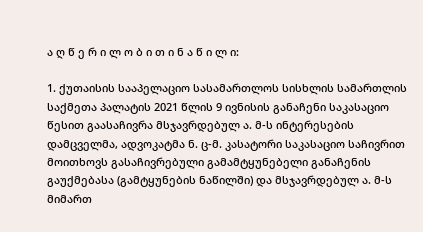ა ღ წ ე რ ი ლ ო ბ ი თ ი ნ ა წ ი ლ ი:

1. ქუთაისის სააპელაციო სასამართლოს სისხლის სამართლის საქმეთა პალატის 2021 წლის 9 ივნისის განაჩენი საკასაციო წესით გაასაჩივრა მსჯავრდებულ ა. მ-ს ინტერესების დამცველმა, ადვოკატმა ნ. ც-მ. კასატორი საკასაციო საჩივრით მოითხოვს გასაჩივრებული გამამტყუნებელი განაჩენის გაუქმებასა (გამტყუნების ნაწილში) და მსჯავრდებულ ა. მ-ს მიმართ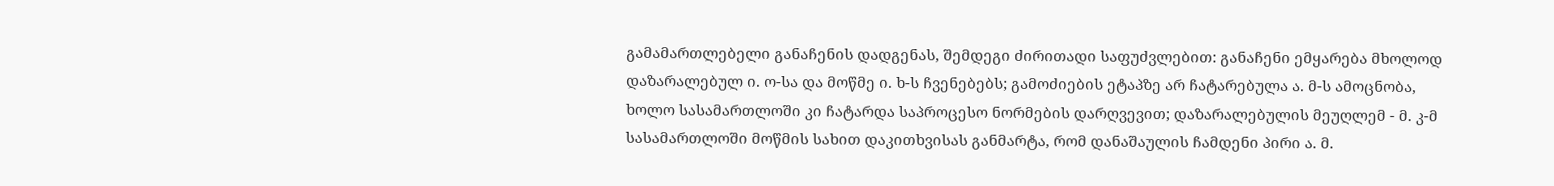გამამართლებელი განაჩენის დადგენას, შემდეგი ძირითადი საფუძვლებით: განაჩენი ემყარება მხოლოდ დაზარალებულ ი. ო-სა და მოწმე ი. ხ-ს ჩვენებებს; გამოძიების ეტაპზე არ ჩატარებულა ა. მ-ს ამოცნობა, ხოლო სასამართლოში კი ჩატარდა საპროცესო ნორმების დარღვევით; დაზარალებულის მეუღლემ - მ. კ-მ სასამართლოში მოწმის სახით დაკითხვისას განმარტა, რომ დანაშაულის ჩამდენი პირი ა. მ.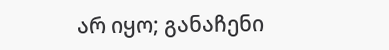არ იყო; განაჩენი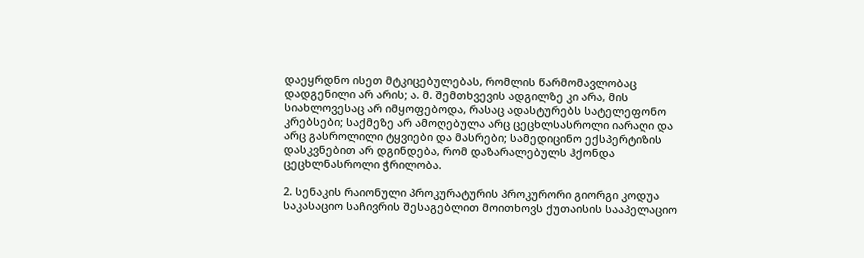დაეყრდნო ისეთ მტკიცებულებას, რომლის წარმომავლობაც დადგენილი არ არის; ა. მ. შემთხვევის ადგილზე კი არა, მის სიახლოვესაც არ იმყოფებოდა, რასაც ადასტურებს სატელეფონო კრებსები; საქმეზე არ ამოღებულა არც ცეცხლსასროლი იარაღი და არც გასროლილი ტყვიები და მასრები; სამედიცინო ექსპერტიზის დასკვნებით არ დგინდება, რომ დაზარალებულს ჰქონდა ცეცხლნასროლი ჭრილობა.

2. სენაკის რაიონული პროკურატურის პროკურორი გიორგი კოდუა საკასაციო საჩივრის შესაგებლით მოითხოვს ქუთაისის სააპელაციო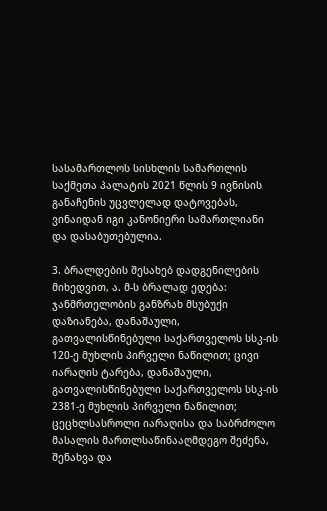სასამართლოს სისხლის სამართლის საქმეთა პალატის 2021 წლის 9 ივნისის განაჩენის უცვლელად დატოვებას, ვინაიდან იგი კანონიერი სამართლიანი და დასაბუთებულია.

3. ბრალდების შესახებ დადგენილების მიხედვით, ა. მ-ს ბრალად ედება: ჯანმრთელობის განზრახ მსუბუქი დაზიანება, დანაშაული, გათვალისწინებული საქართველოს სსკ-ის 120-ე მუხლის პირველი ნაწილით; ცივი იარაღის ტარება, დანაშაული, გათვალისწინებული საქართველოს სსკ-ის 2381-ე მუხლის პირველი ნაწილით; ცეცხლსასროლი იარაღისა და საბრძოლო მასალის მართლსაწინააღმდეგო შეძენა, შენახვა და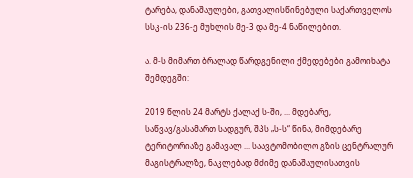ტარება, დანაშაულები, გათვალისწინებული საქართველოს სსკ-ის 236-ე მუხლის მე-3 და მე-4 ნაწილებით.

ა. მ-ს მიმართ ბრალად წარდგენილი ქმედებები გამოიხატა შემდეგში:

2019 წლის 24 მარტს ქალაქ ს-ში, ... მდებარე, საწვავ/გასამართ სადგურ, შპს „ს-ს“ წინა, მიმდებარე ტერიტორიაზე გამავალ ... საავტომობილო გზის ცენტრალურ მაგისტრალზე, ნაკლებად მძიმე დანაშაულისათვის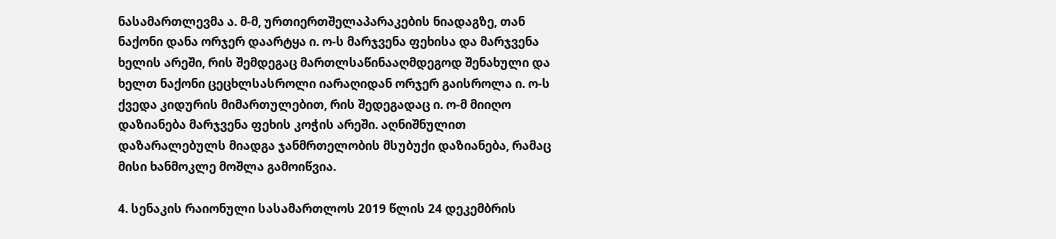ნასამართლევმა ა. მ-მ, ურთიერთშელაპარაკების ნიადაგზე, თან ნაქონი დანა ორჯერ დაარტყა ი. ო-ს მარჯვენა ფეხისა და მარჯვენა ხელის არეში, რის შემდეგაც მართლსაწინააღმდეგოდ შენახული და ხელთ ნაქონი ცეცხლსასროლი იარაღიდან ორჯერ გაისროლა ი. ო-ს ქვედა კიდურის მიმართულებით, რის შედეგადაც ი. ო-მ მიიღო დაზიანება მარჯვენა ფეხის კოჭის არეში. აღნიშნულით დაზარალებულს მიადგა ჯანმრთელობის მსუბუქი დაზიანება, რამაც მისი ხანმოკლე მოშლა გამოიწვია.

4. სენაკის რაიონული სასამართლოს 2019 წლის 24 დეკემბრის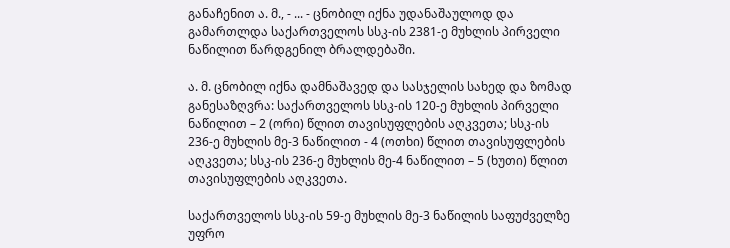განაჩენით ა. მ., - ... - ცნობილ იქნა უდანაშაულოდ და გამართლდა საქართველოს სსკ-ის 2381-ე მუხლის პირველი ნაწილით წარდგენილ ბრალდებაში.

ა. მ. ცნობილ იქნა დამნაშავედ და სასჯელის სახედ და ზომად განესაზღვრა: საქართველოს სსკ-ის 120-ე მუხლის პირველი ნაწილით – 2 (ორი) წლით თავისუფლების აღკვეთა; სსკ-ის 236-ე მუხლის მე-3 ნაწილით - 4 (ოთხი) წლით თავისუფლების აღკვეთა; სსკ-ის 236-ე მუხლის მე-4 ნაწილით – 5 (ხუთი) წლით თავისუფლების აღკვეთა.

საქართველოს სსკ-ის 59-ე მუხლის მე-3 ნაწილის საფუძველზე უფრო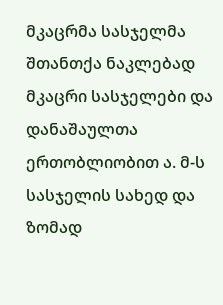მკაცრმა სასჯელმა შთანთქა ნაკლებად მკაცრი სასჯელები და დანაშაულთა ერთობლიობით ა. მ-ს სასჯელის სახედ და ზომად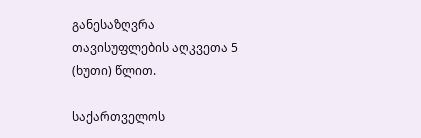განესაზღვრა თავისუფლების აღკვეთა 5 (ხუთი) წლით.

საქართველოს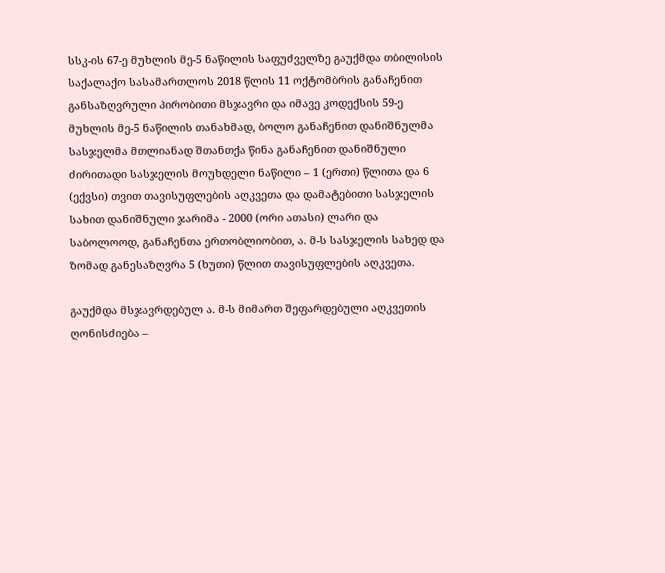სსკ-ის 67-ე მუხლის მე-5 ნაწილის საფუძველზე გაუქმდა თბილისის საქალაქო სასამართლოს 2018 წლის 11 ოქტომბრის განაჩენით განსაზღვრული პირობითი მსჯავრი და იმავე კოდექსის 59-ე მუხლის მე-5 ნაწილის თანახმად, ბოლო განაჩენით დანიშნულმა სასჯელმა მთლიანად შთანთქა წინა განაჩენით დანიშნული ძირითადი სასჯელის მოუხდელი ნაწილი – 1 (ერთი) წლითა და 6 (ექვსი) თვით თავისუფლების აღკვეთა და დამატებითი სასჯელის სახით დანიშნული ჯარიმა - 2000 (ორი ათასი) ლარი და საბოლოოდ, განაჩენთა ერთობლიობით, ა. მ-ს სასჯელის სახედ და ზომად განესაზღვრა 5 (ხუთი) წლით თავისუფლების აღკვეთა.

გაუქმდა მსჯავრდებულ ა. მ-ს მიმართ შეფარდებული აღკვეთის ღონისძიება –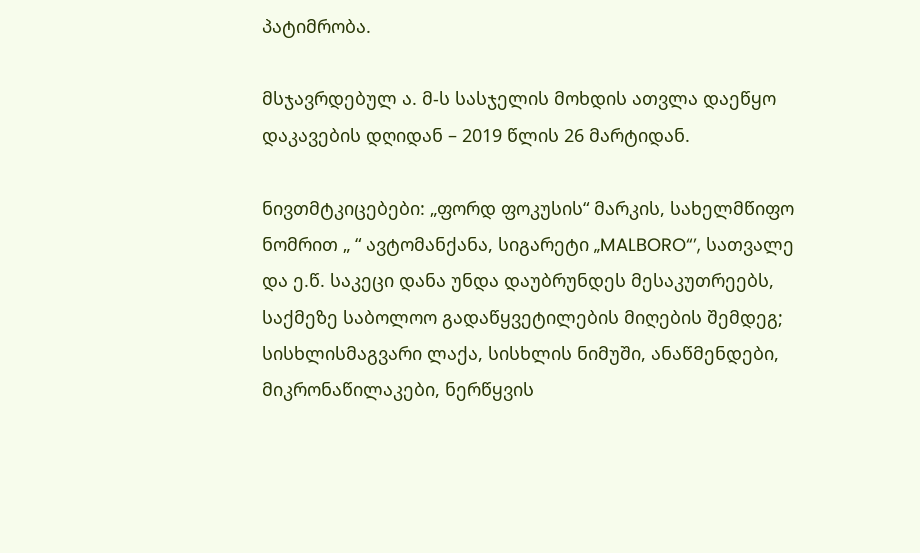პატიმრობა.

მსჯავრდებულ ა. მ-ს სასჯელის მოხდის ათვლა დაეწყო დაკავების დღიდან – 2019 წლის 26 მარტიდან.

ნივთმტკიცებები: „ფორდ ფოკუსის“ მარკის, სახელმწიფო ნომრით „ “ ავტომანქანა, სიგარეტი „MALBORO“’, სათვალე და ე.წ. საკეცი დანა უნდა დაუბრუნდეს მესაკუთრეებს, საქმეზე საბოლოო გადაწყვეტილების მიღების შემდეგ; სისხლისმაგვარი ლაქა, სისხლის ნიმუში, ანაწმენდები, მიკრონაწილაკები, ნერწყვის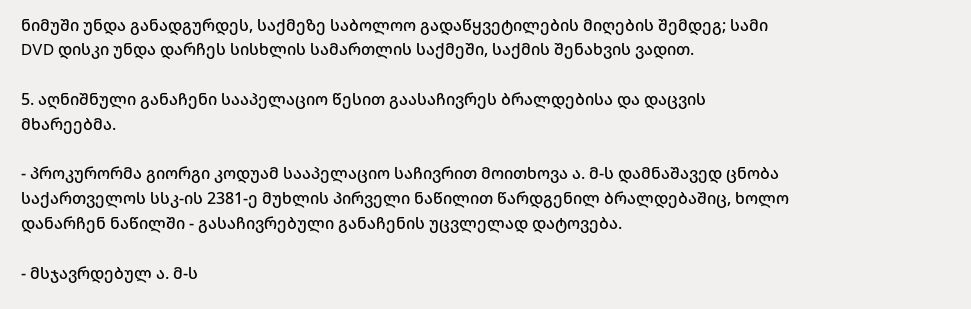ნიმუში უნდა განადგურდეს, საქმეზე საბოლოო გადაწყვეტილების მიღების შემდეგ; სამი DVD დისკი უნდა დარჩეს სისხლის სამართლის საქმეში, საქმის შენახვის ვადით.

5. აღნიშნული განაჩენი სააპელაციო წესით გაასაჩივრეს ბრალდებისა და დაცვის მხარეებმა.

- პროკურორმა გიორგი კოდუამ სააპელაციო საჩივრით მოითხოვა ა. მ-ს დამნაშავედ ცნობა საქართველოს სსკ-ის 2381-ე მუხლის პირველი ნაწილით წარდგენილ ბრალდებაშიც, ხოლო დანარჩენ ნაწილში - გასაჩივრებული განაჩენის უცვლელად დატოვება.

- მსჯავრდებულ ა. მ-ს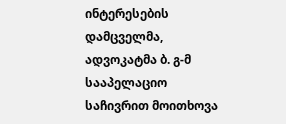ინტერესების დამცველმა, ადვოკატმა ბ. გ-მ სააპელაციო საჩივრით მოითხოვა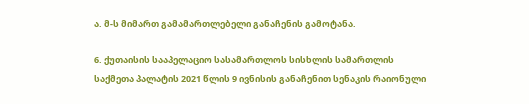ა. მ-ს მიმართ გამამართლებელი განაჩენის გამოტანა.

6. ქუთაისის სააპელაციო სასამართლოს სისხლის სამართლის საქმეთა პალატის 2021 წლის 9 ივნისის განაჩენით სენაკის რაიონული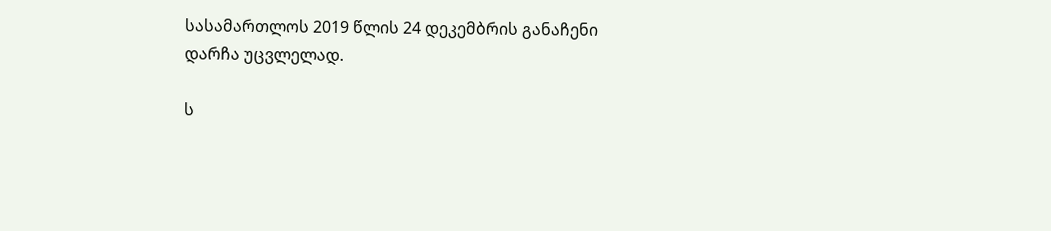სასამართლოს 2019 წლის 24 დეკემბრის განაჩენი დარჩა უცვლელად.

ს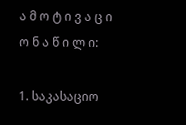ა მ ო ტ ი ვ ა ც ი ო ნ ა წ ი ლ ი:

1. საკასაციო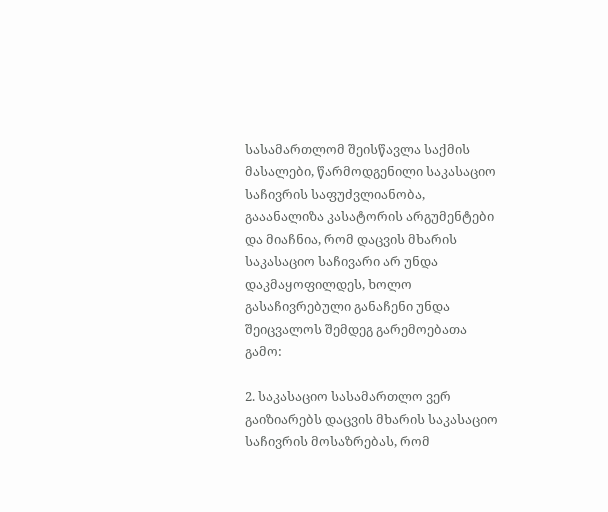სასამართლომ შეისწავლა საქმის მასალები, წარმოდგენილი საკასაციო საჩივრის საფუძვლიანობა, გააანალიზა კასატორის არგუმენტები და მიაჩნია, რომ დაცვის მხარის საკასაციო საჩივარი არ უნდა დაკმაყოფილდეს, ხოლო გასაჩივრებული განაჩენი უნდა შეიცვალოს შემდეგ გარემოებათა გამო:

2. საკასაციო სასამართლო ვერ გაიზიარებს დაცვის მხარის საკასაციო საჩივრის მოსაზრებას, რომ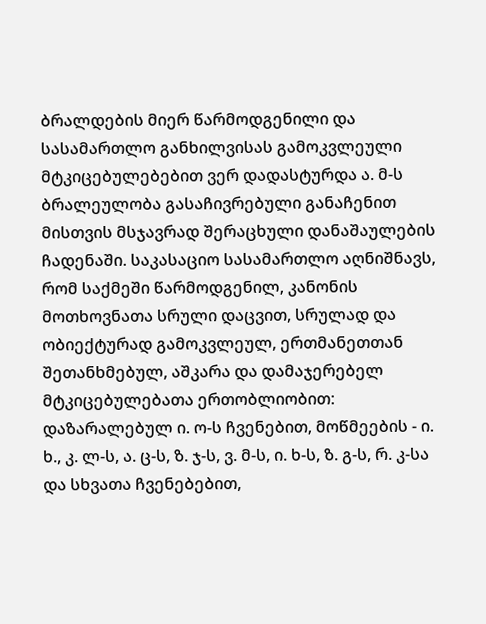ბრალდების მიერ წარმოდგენილი და სასამართლო განხილვისას გამოკვლეული მტკიცებულებებით ვერ დადასტურდა ა. მ-ს ბრალეულობა გასაჩივრებული განაჩენით მისთვის მსჯავრად შერაცხული დანაშაულების ჩადენაში. საკასაციო სასამართლო აღნიშნავს, რომ საქმეში წარმოდგენილ, კანონის მოთხოვნათა სრული დაცვით, სრულად და ობიექტურად გამოკვლეულ, ერთმანეთთან შეთანხმებულ, აშკარა და დამაჯერებელ მტკიცებულებათა ერთობლიობით: დაზარალებულ ი. ო-ს ჩვენებით, მოწმეების - ი. ხ., კ. ლ-ს, ა. ც-ს, ზ. ჯ-ს, ვ. მ-ს, ი. ხ-ს, ზ. გ-ს, რ. კ-სა და სხვათა ჩვენებებით,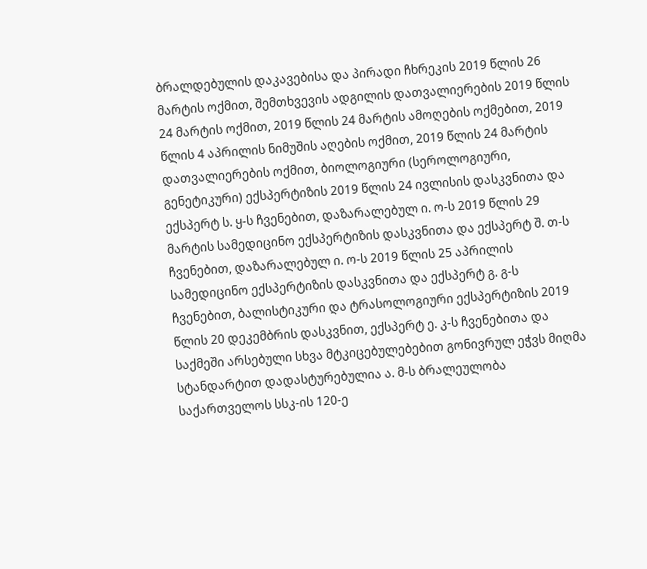ბრალდებულის დაკავებისა და პირადი ჩხრეკის 2019 წლის 26 მარტის ოქმით, შემთხვევის ადგილის დათვალიერების 2019 წლის 24 მარტის ოქმით, 2019 წლის 24 მარტის ამოღების ოქმებით, 2019 წლის 4 აპრილის ნიმუშის აღების ოქმით, 2019 წლის 24 მარტის დათვალიერების ოქმით, ბიოლოგიური (სეროლოგიური, გენეტიკური) ექსპერტიზის 2019 წლის 24 ივლისის დასკვნითა და ექსპერტ ს. ყ-ს ჩვენებით, დაზარალებულ ი. ო-ს 2019 წლის 29 მარტის სამედიცინო ექსპერტიზის დასკვნითა და ექსპერტ შ. თ-ს ჩვენებით, დაზარალებულ ი. ო-ს 2019 წლის 25 აპრილის სამედიცინო ექსპერტიზის დასკვნითა და ექსპერტ გ. გ-ს ჩვენებით, ბალისტიკური და ტრასოლოგიური ექსპერტიზის 2019 წლის 20 დეკემბრის დასკვნით, ექსპერტ ე. კ-ს ჩვენებითა და საქმეში არსებული სხვა მტკიცებულებებით გონივრულ ეჭვს მიღმა სტანდარტით დადასტურებულია ა. მ-ს ბრალეულობა საქართველოს სსკ-ის 120-ე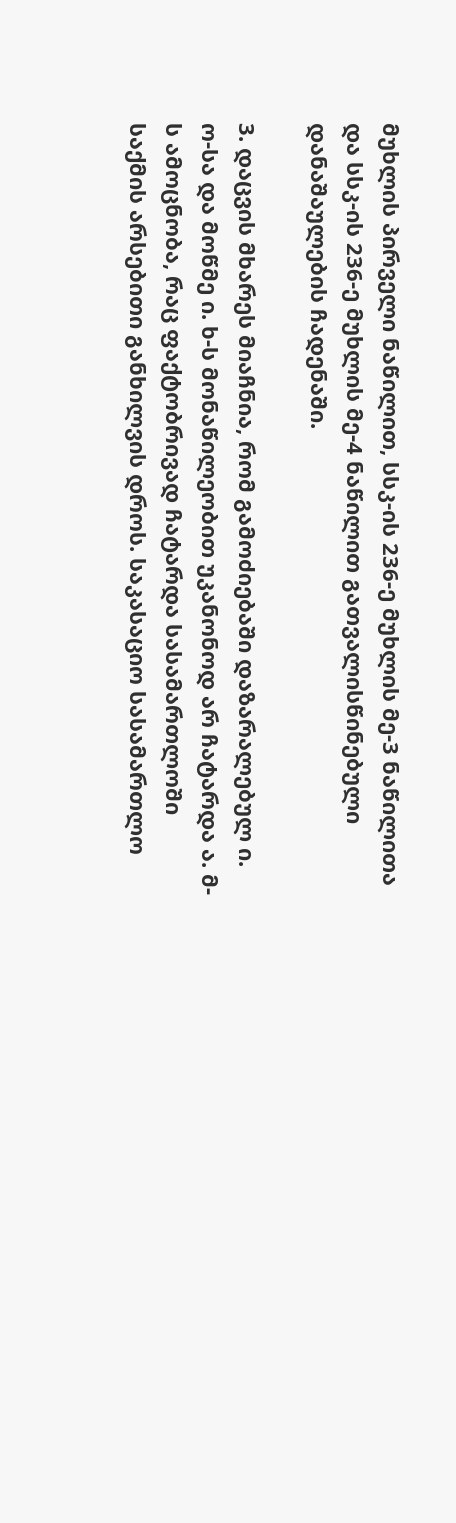მუხლის პირველი ნაწილით, სსკ-ის 236-ე მუხლის მე-3 ნაწილითა და სსკ-ის 236-ე მუხლის მე-4 ნაწილით გათვალისწინებული დანაშაულების ჩადენაში.

3. დაცვის მხარეს მიაჩნია, რომ გამოძიებაში დაზარალებულ ი. ო-სა და მოწმე ი. ხ-ს მონაწილეობით უკანონოდ არ ჩატარდა ა. მ-ს ამოცნობა, რაც ფაქტობრივად ჩატარდა სასამართლოში საქმის არსებითი განხილვის დროს. საკასაციო სასამართლო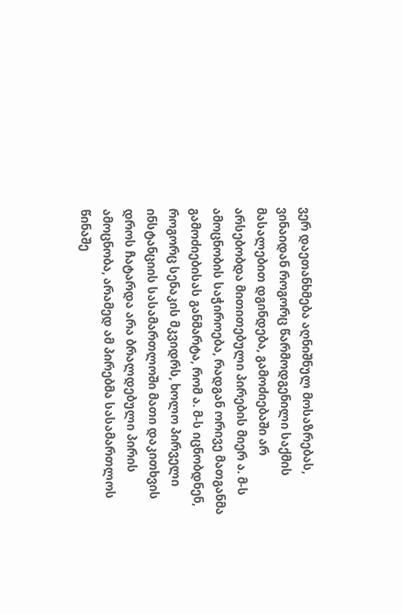ვერ დაეთანხმება აღნიშნულ მოსაზრებას, ვინაიდან როგორც წარმოდგენილი საქმის მასალებით დგინდება, გამოძიებაში არ არსებობდა მითითებული პირების მიერ ა. მ-ს ამოცნობის საჭიროება, რადგან ორივე მათგანმა გამოძიებისას განმარტა, რომ ა. მ-ს იცნობდნენ, როგორც სენაკის მკვიდრს, ხოლო პირველი ინსტანციის სასამართლოში მათი დაკითხვის დროს ჩატარდა არა ბრალდებული პირის ამოცნობა, არამედ ამ პირებმა სასამართლოს წინაშე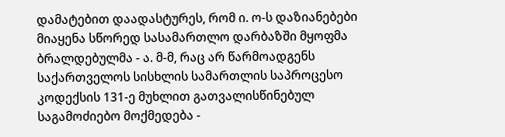დამატებით დაადასტურეს, რომ ი. ო-ს დაზიანებები მიაყენა სწორედ სასამართლო დარბაზში მყოფმა ბრალდებულმა - ა. მ-მ, რაც არ წარმოადგენს საქართველოს სისხლის სამართლის საპროცესო კოდექსის 131-ე მუხლით გათვალისწინებულ საგამოძიებო მოქმედება -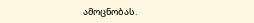ამოცნობას.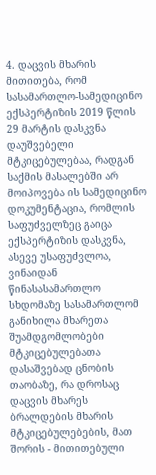4. დაცვის მხარის მითითება, რომ სასამართლო-სამედიცინო ექსპერტიზის 2019 წლის 29 მარტის დასკვნა დაუშვებელი მტკიცებულებაა, რადგან საქმის მასალებში არ მოიპოვება ის სამედიცინო დოკუმენტაცია, რომლის საფუძველზეც გაიცა ექსპერტიზის დასკვნა, ასევე უსაფუძვლოა, ვინაიდან წინასასამართლო სხდომაზე სასამართლომ განიხილა მხარეთა შუამდგომლობები მტკიცებულებათა დასაშვებად ცნობის თაობაზე, რა დროსაც დაცვის მხარეს ბრალდების მხარის მტკიცებულებების, მათ შორის - მითითებული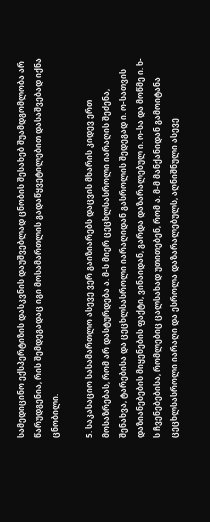სამედიცინო ექსპერტიზის დასკვნის დაუშვებლად ცნობის შესახებ შუამდგომლობა არ წარუდგენია, რის შემდეგადაც იგი მოსამართლის გადაწყვეტილებით დასაშვებად იქნა ცნობილი.

5. საკასაციო სასამართლო ასევე ვერ გაიზიარებს დაცვის მხარის კიდევ ერთ მოსაზრებას, რომ არ დასტურდება ა. მ-ს მიერ ცეცხლსასროლი იარაღის შეძენა, შენახვა, ტარებისა და ცეცხლსასროლი იარაღიდან გასროლის შედეგად ი. ო-სათვის დაზიანებების მიყენების ფაქტი, ვინაიდან, გარდა დაზარალებულ ი. ო-სა და მოწმე ი. ხ-ს ჩვენებებისა, რომლებიც ცალსახად უთითებენ, რომ ა. მ-მ მანქანიდან გამოიტანა ცეცხლსასროლი იარაღი და ესროლა დაზარალებულს, აღნიშნული ასევე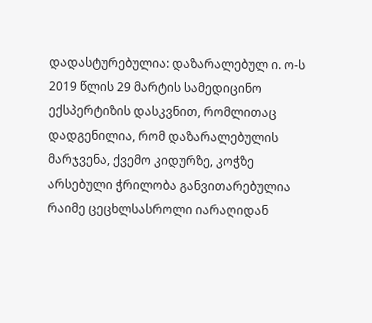დადასტურებულია: დაზარალებულ ი. ო-ს 2019 წლის 29 მარტის სამედიცინო ექსპერტიზის დასკვნით, რომლითაც დადგენილია, რომ დაზარალებულის მარჯვენა, ქვემო კიდურზე, კოჭზე არსებული ჭრილობა განვითარებულია რაიმე ცეცხლსასროლი იარაღიდან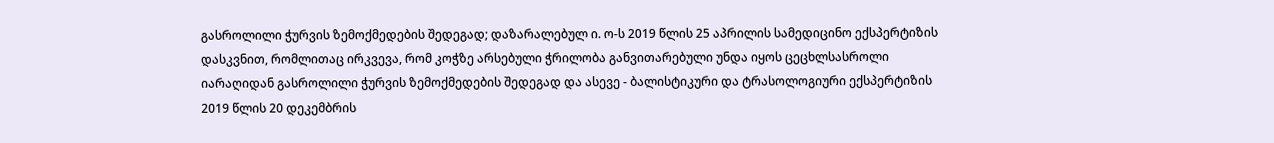გასროლილი ჭურვის ზემოქმედების შედეგად; დაზარალებულ ი. ო-ს 2019 წლის 25 აპრილის სამედიცინო ექსპერტიზის დასკვნით, რომლითაც ირკვევა, რომ კოჭზე არსებული ჭრილობა განვითარებული უნდა იყოს ცეცხლსასროლი იარაღიდან გასროლილი ჭურვის ზემოქმედების შედეგად და ასევე - ბალისტიკური და ტრასოლოგიური ექსპერტიზის 2019 წლის 20 დეკემბრის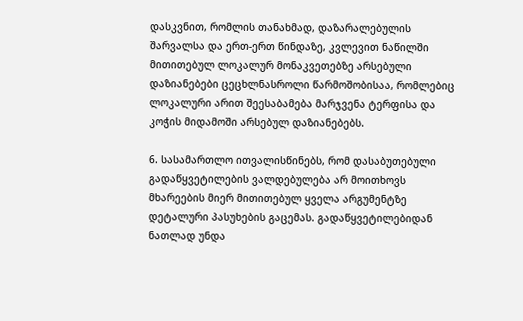დასკვნით, რომლის თანახმად, დაზარალებულის შარვალსა და ერთ-ერთ წინდაზე, კვლევით ნაწილში მითითებულ ლოკალურ მონაკვეთებზე არსებული დაზიანებები ცეცხლნასროლი წარმოშობისაა, რომლებიც ლოკალური არით შეესაბამება მარჯვენა ტერფისა და კოჭის მიდამოში არსებულ დაზიანებებს.

6. სასამართლო ითვალისწინებს, რომ დასაბუთებული გადაწყვეტილების ვალდებულება არ მოითხოვს მხარეების მიერ მითითებულ ყველა არგუმენტზე დეტალური პასუხების გაცემას. გადაწყვეტილებიდან ნათლად უნდა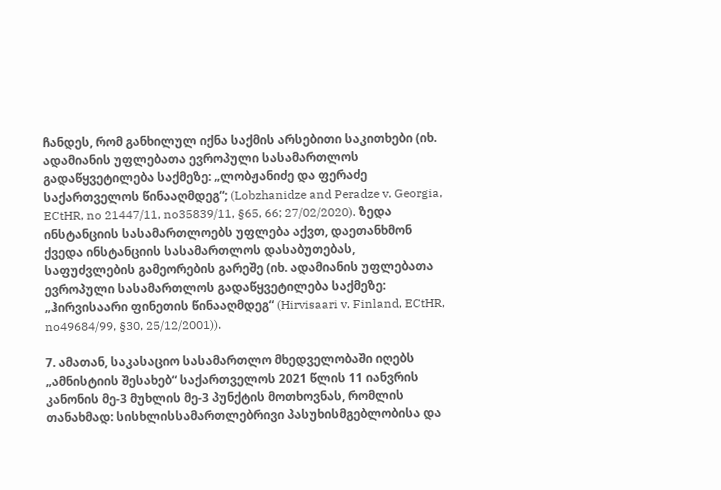ჩანდეს, რომ განხილულ იქნა საქმის არსებითი საკითხები (იხ. ადამიანის უფლებათა ევროპული სასამართლოს გადაწყვეტილება საქმეზე: „ლობჟანიძე და ფერაძე საქართველოს წინააღმდეგ“; (Lobzhanidze and Peradze v. Georgia, ECtHR, no 21447/11, no35839/11, §65, 66; 27/02/2020). ზედა ინსტანციის სასამართლოებს უფლება აქვთ, დაეთანხმონ ქვედა ინსტანციის სასამართლოს დასაბუთებას, საფუძვლების გამეორების გარეშე (იხ. ადამიანის უფლებათა ევროპული სასამართლოს გადაწყვეტილება საქმეზე: „ჰირვისაარი ფინეთის წინააღმდეგ“ (Hirvisaari v. Finland, ECtHR, no49684/99, §30, 25/12/2001)).

7. ამათან, საკასაციო სასამართლო მხედველობაში იღებს „ამნისტიის შესახებ“ საქართველოს 2021 წლის 11 იანვრის კანონის მე-3 მუხლის მე-3 პუნქტის მოთხოვნას, რომლის თანახმად: სისხლისსამართლებრივი პასუხისმგებლობისა და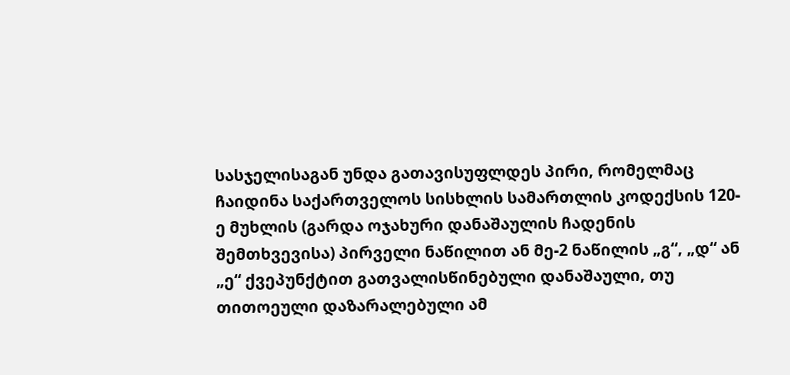სასჯელისაგან უნდა გათავისუფლდეს პირი, რომელმაც ჩაიდინა საქართველოს სისხლის სამართლის კოდექსის 120-ე მუხლის (გარდა ოჯახური დანაშაულის ჩადენის შემთხვევისა) პირველი ნაწილით ან მე-2 ნაწილის „გ“, „დ“ ან „ე“ ქვეპუნქტით გათვალისწინებული დანაშაული, თუ თითოეული დაზარალებული ამ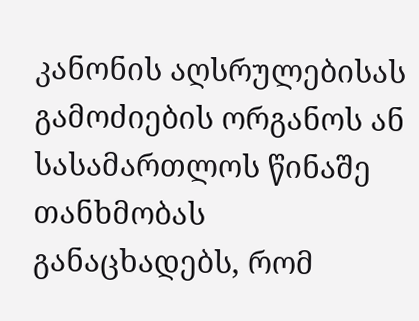კანონის აღსრულებისას გამოძიების ორგანოს ან სასამართლოს წინაშე თანხმობას განაცხადებს, რომ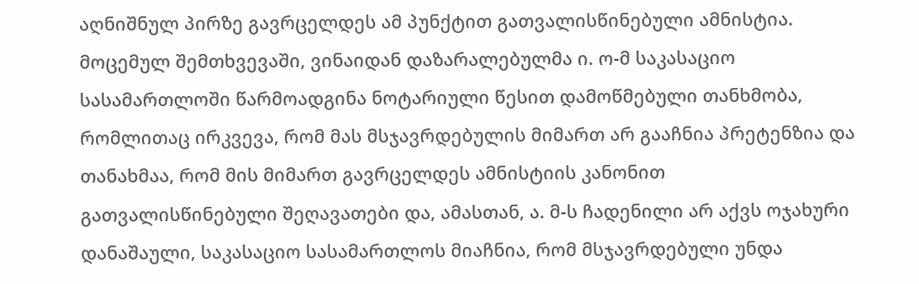აღნიშნულ პირზე გავრცელდეს ამ პუნქტით გათვალისწინებული ამნისტია. მოცემულ შემთხვევაში, ვინაიდან დაზარალებულმა ი. ო-მ საკასაციო სასამართლოში წარმოადგინა ნოტარიული წესით დამოწმებული თანხმობა, რომლითაც ირკვევა, რომ მას მსჯავრდებულის მიმართ არ გააჩნია პრეტენზია და თანახმაა, რომ მის მიმართ გავრცელდეს ამნისტიის კანონით გათვალისწინებული შეღავათები და, ამასთან, ა. მ-ს ჩადენილი არ აქვს ოჯახური დანაშაული, საკასაციო სასამართლოს მიაჩნია, რომ მსჯავრდებული უნდა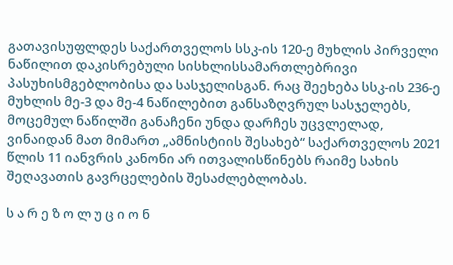გათავისუფლდეს საქართველოს სსკ-ის 120-ე მუხლის პირველი ნაწილით დაკისრებული სისხლისსამართლებრივი პასუხისმგებლობისა და სასჯელისგან. რაც შეეხება სსკ-ის 236-ე მუხლის მე-3 და მე-4 ნაწილებით განსაზღვრულ სასჯელებს, მოცემულ ნაწილში განაჩენი უნდა დარჩეს უცვლელად, ვინაიდან მათ მიმართ „ამნისტიის შესახებ“ საქართველოს 2021 წლის 11 იანვრის კანონი არ ითვალისწინებს რაიმე სახის შეღავათის გავრცელების შესაძლებლობას.

ს ა რ ე ზ ო ლ უ ც ი ო ნ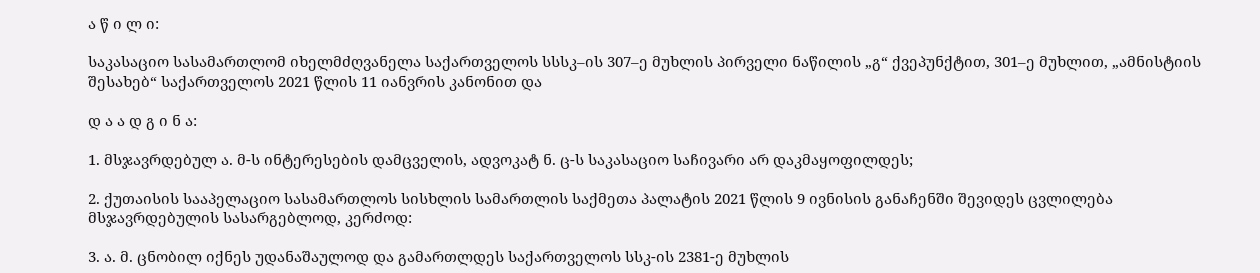ა წ ი ლ ი:

საკასაციო სასამართლომ იხელმძღვანელა საქართველოს სსსკ–ის 307–ე მუხლის პირველი ნაწილის „გ“ ქვეპუნქტით, 301–ე მუხლით, „ამნისტიის შესახებ“ საქართველოს 2021 წლის 11 იანვრის კანონით და

დ ა ა დ გ ი ნ ა:

1. მსჯავრდებულ ა. მ-ს ინტერესების დამცველის, ადვოკატ ნ. ც-ს საკასაციო საჩივარი არ დაკმაყოფილდეს;

2. ქუთაისის სააპელაციო სასამართლოს სისხლის სამართლის საქმეთა პალატის 2021 წლის 9 ივნისის განაჩენში შევიდეს ცვლილება მსჯავრდებულის სასარგებლოდ, კერძოდ:

3. ა. მ. ცნობილ იქნეს უდანაშაულოდ და გამართლდეს საქართველოს სსკ-ის 2381-ე მუხლის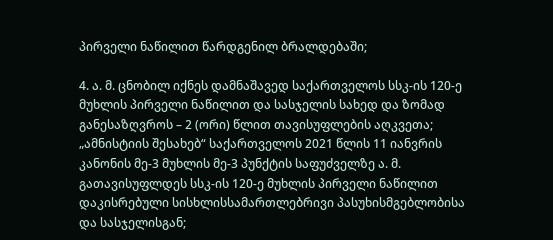პირველი ნაწილით წარდგენილ ბრალდებაში;

4. ა. მ. ცნობილ იქნეს დამნაშავედ საქართველოს სსკ-ის 120-ე მუხლის პირველი ნაწილით და სასჯელის სახედ და ზომად განესაზღვროს – 2 (ორი) წლით თავისუფლების აღკვეთა; „ამნისტიის შესახებ“ საქართველოს 2021 წლის 11 იანვრის კანონის მე-3 მუხლის მე-3 პუნქტის საფუძველზე ა. მ. გათავისუფლდეს სსკ-ის 120-ე მუხლის პირველი ნაწილით დაკისრებული სისხლისსამართლებრივი პასუხისმგებლობისა და სასჯელისგან;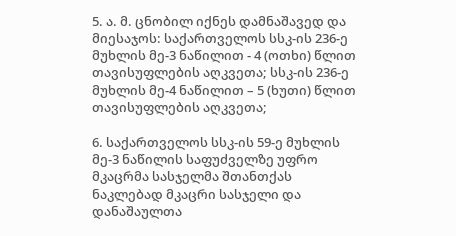5. ა. მ. ცნობილ იქნეს დამნაშავედ და მიესაჯოს: საქართველოს სსკ-ის 236-ე მუხლის მე-3 ნაწილით - 4 (ოთხი) წლით თავისუფლების აღკვეთა; სსკ-ის 236-ე მუხლის მე-4 ნაწილით – 5 (ხუთი) წლით თავისუფლების აღკვეთა;

6. საქართველოს სსკ-ის 59-ე მუხლის მე-3 ნაწილის საფუძველზე უფრო მკაცრმა სასჯელმა შთანთქას ნაკლებად მკაცრი სასჯელი და დანაშაულთა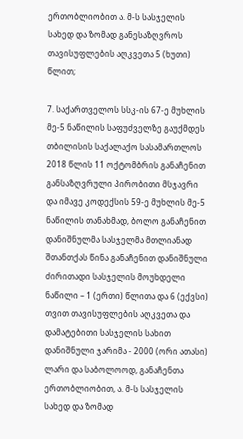ერთობლიობით ა. მ-ს სასჯელის სახედ და ზომად განესაზღვროს თავისუფლების აღკვეთა 5 (ხუთი) წლით;

7. საქართველოს სსკ-ის 67-ე მუხლის მე-5 ნაწილის საფუძველზე გაუქმდეს თბილისის საქალაქო სასამართლოს 2018 წლის 11 ოქტომბრის განაჩენით განსაზღვრული პირობითი მსჯავრი და იმავე კოდექსის 59-ე მუხლის მე-5 ნაწილის თანახმად, ბოლო განაჩენით დანიშნულმა სასჯელმა მთლიანად შთანთქას წინა განაჩენით დანიშნული ძირითადი სასჯელის მოუხდელი ნაწილი – 1 (ერთი) წლითა და 6 (ექვსი) თვით თავისუფლების აღკვეთა და დამატებითი სასჯელის სახით დანიშნული ჯარიმა - 2000 (ორი ათასი) ლარი და საბოლოოდ, განაჩენთა ერთობლიობით, ა. მ-ს სასჯელის სახედ და ზომად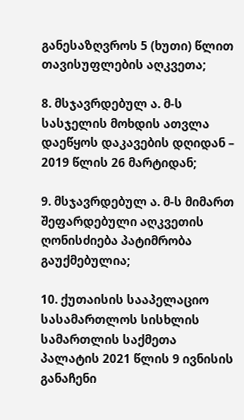განესაზღვროს 5 (ხუთი) წლით თავისუფლების აღკვეთა;

8. მსჯავრდებულ ა. მ-ს სასჯელის მოხდის ათვლა დაეწყოს დაკავების დღიდან – 2019 წლის 26 მარტიდან;

9. მსჯავრდებულ ა. მ-ს მიმართ შეფარდებული აღკვეთის ღონისძიება პატიმრობა გაუქმებულია;

10. ქუთაისის სააპელაციო სასამართლოს სისხლის სამართლის საქმეთა პალატის 2021 წლის 9 ივნისის განაჩენი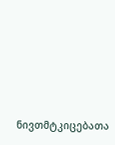ნივთმტკიცებათა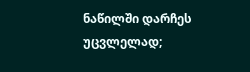ნაწილში დარჩეს უცვლელად;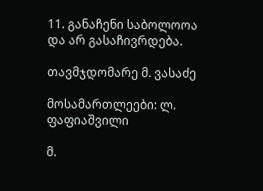11. განაჩენი საბოლოოა და არ გასაჩივრდება.

თავმჯდომარე მ. ვასაძე

მოსამართლეები: ლ. ფაფიაშვილი

მ.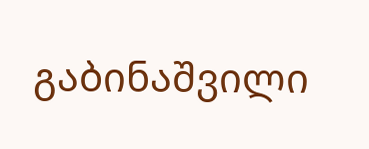გაბინაშვილი